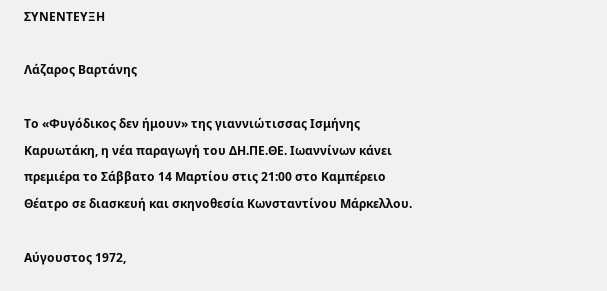ΣΥΝΕΝΤΕΥΞΗ

Λάζαρος Βαρτάνης

Το «Φυγόδικος δεν ήμουν» της γιαννιώτισσας Ισμήνης Καρυωτάκη, η νέα παραγωγή του ΔΗ.ΠΕ.ΘΕ. Ιωαννίνων κάνει πρεμιέρα το Σάββατο 14 Μαρτίου στις 21:00 στο Καμπέρειο Θέατρο σε διασκευή και σκηνοθεσία Κωνσταντίνου Μάρκελλου.

Αύγουστος 1972,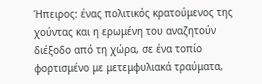Ήπειρος: ένας πολιτικός κρατούμενος της χούντας και η ερωμένη του αναζητούν διέξοδο από τη χώρα, σε ένα τοπίο φορτισμένο με μετεμφυλιακά τραύματα,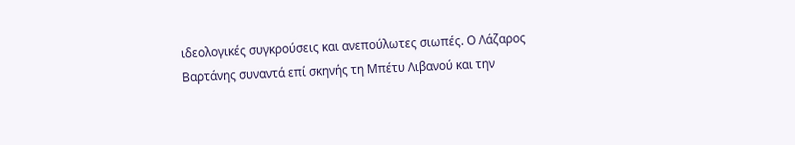ιδεολογικές συγκρούσεις και ανεπούλωτες σιωπές. Ο Λάζαρος Βαρτάνης συναντά επί σκηνής τη Μπέτυ Λιβανού και την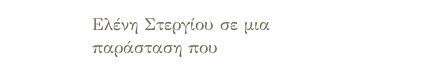Ελένη Στεργίου σε μια παράσταση που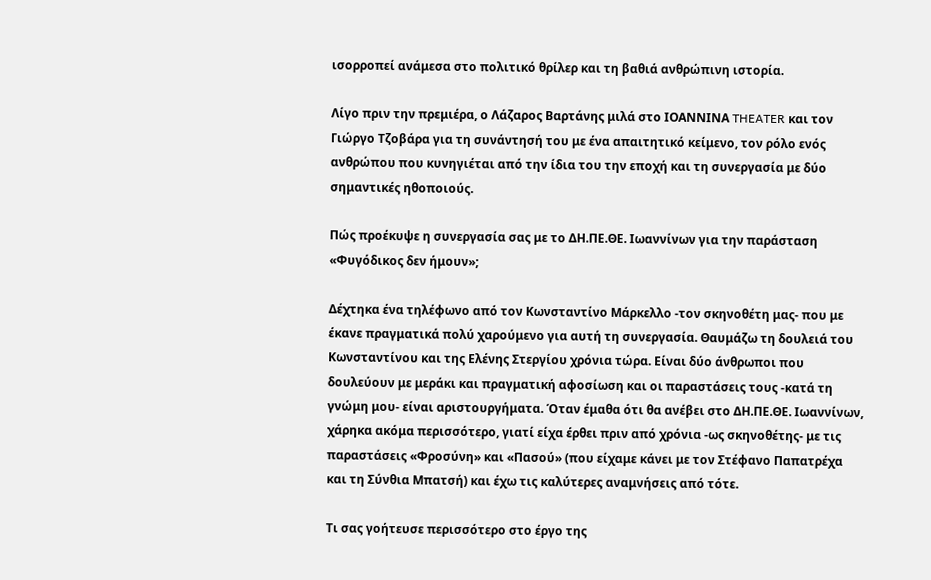ισορροπεί ανάμεσα στο πολιτικό θρίλερ και τη βαθιά ανθρώπινη ιστορία.

Λίγο πριν την πρεμιέρα, ο Λάζαρος Βαρτάνης μιλά στο ΙΟΑΝΝΙΝΑ THEATER και τον Γιώργο Τζοβάρα για τη συνάντησή του με ένα απαιτητικό κείμενο, τον ρόλο ενός ανθρώπου που κυνηγιέται από την ίδια του την εποχή και τη συνεργασία με δύο σημαντικές ηθοποιούς.

Πώς προέκυψε η συνεργασία σας με το ΔΗ.ΠΕ.ΘΕ. Ιωαννίνων για την παράσταση «Φυγόδικος δεν ήμουν»;

Δέχτηκα ένα τηλέφωνο από τον Κωνσταντίνο Μάρκελλο -τον σκηνοθέτη μας- που με έκανε πραγματικά πολύ χαρούμενο για αυτή τη συνεργασία. Θαυμάζω τη δουλειά του Κωνσταντίνου και της Ελένης Στεργίου χρόνια τώρα. Είναι δύο άνθρωποι που δουλεύουν με μεράκι και πραγματική αφοσίωση και οι παραστάσεις τους -κατά τη γνώμη μου- είναι αριστουργήματα. Όταν έμαθα ότι θα ανέβει στο ΔΗ.ΠΕ.ΘΕ. Ιωαννίνων, χάρηκα ακόμα περισσότερο, γιατί είχα έρθει πριν από χρόνια -ως σκηνοθέτης- με τις παραστάσεις «Φροσύνη» και «Πασού» (που είχαμε κάνει με τον Στέφανο Παπατρέχα και τη Σύνθια Μπατσή) και έχω τις καλύτερες αναμνήσεις από τότε.

Τι σας γοήτευσε περισσότερο στο έργο της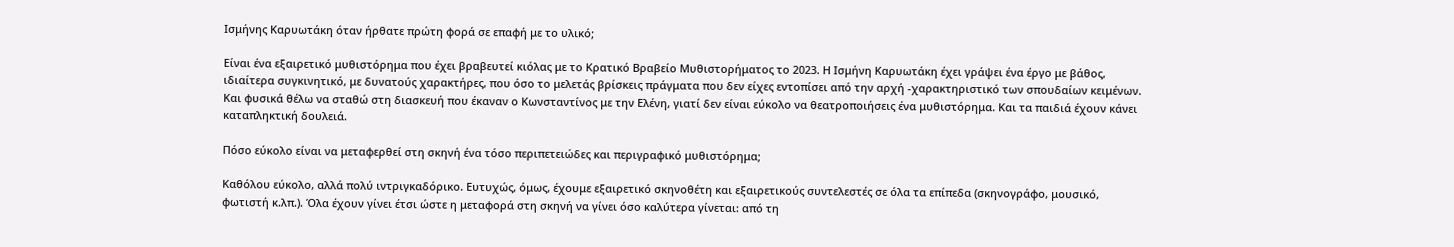Ισμήνης Καρυωτάκη όταν ήρθατε πρώτη φορά σε επαφή με το υλικό;

Είναι ένα εξαιρετικό μυθιστόρημα που έχει βραβευτεί κιόλας με το Κρατικό Βραβείο Μυθιστορήματος το 2023. Η Ισμήνη Καρυωτάκη έχει γράψει ένα έργο με βάθος, ιδιαίτερα συγκινητικό, με δυνατούς χαρακτήρες, που όσο το μελετάς βρίσκεις πράγματα που δεν είχες εντοπίσει από την αρχή -χαρακτηριστικό των σπουδαίων κειμένων. Και φυσικά θέλω να σταθώ στη διασκευή που έκαναν ο Κωνσταντίνος με την Ελένη, γιατί δεν είναι εύκολο να θεατροποιήσεις ένα μυθιστόρημα. Και τα παιδιά έχουν κάνει καταπληκτική δουλειά.

Πόσο εύκολο είναι να μεταφερθεί στη σκηνή ένα τόσο περιπετειώδες και περιγραφικό μυθιστόρημα;

Καθόλου εύκολο, αλλά πολύ ιντριγκαδόρικο. Ευτυχώς, όμως, έχουμε εξαιρετικό σκηνοθέτη και εξαιρετικούς συντελεστές σε όλα τα επίπεδα (σκηνογράφο, μουσικό, φωτιστή κ.λπ.). Όλα έχουν γίνει έτσι ώστε η μεταφορά στη σκηνή να γίνει όσο καλύτερα γίνεται: από τη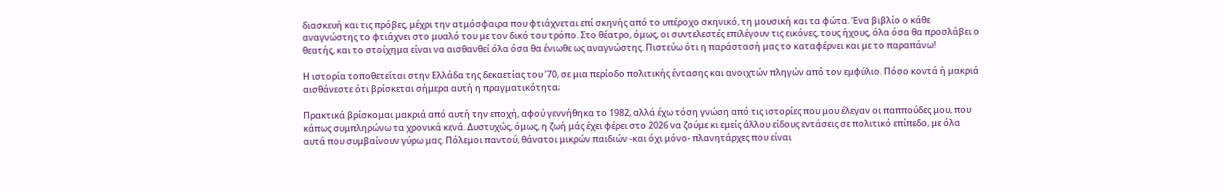διασκευή και τις πρόβες, μέχρι την ατμόσφαιρα που φτιάχνεται επί σκηνής από το υπέροχο σκηνικό, τη μουσική και τα φώτα. Ένα βιβλίο ο κάθε αναγνώστης το φτιάχνει στο μυαλό του με τον δικό του τρόπο. Στο θέατρο, όμως, οι συντελεστές επιλέγουν τις εικόνες, τους ήχους, όλα όσα θα προσλάβει ο θεατής, και το στοίχημα είναι να αισθανθεί όλα όσα θα ένιωθε ως αναγνώστης. Πιστεύω ότι η παράστασή μας το καταφέρνει και με το παραπάνω!

Η ιστορία τοποθετείται στην Ελλάδα της δεκαετίας του ’70, σε μια περίοδο πολιτικής έντασης και ανοιχτών πληγών από τον εμφύλιο. Πόσο κοντά ή μακριά αισθάνεστε ότι βρίσκεται σήμερα αυτή η πραγματικότητα;

Πρακτικά βρίσκομαι μακριά από αυτή την εποχή, αφού γεννήθηκα το 1982, αλλά έχω τόση γνώση από τις ιστορίες που μου έλεγαν οι παππούδες μου, που κάπως συμπληρώνω τα χρονικά κενά. Δυστυχώς, όμως, η ζωή μάς έχει φέρει στο 2026 να ζούμε κι εμείς άλλου είδους εντάσεις σε πολιτικό επίπεδο, με όλα αυτά που συμβαίνουν γύρω μας. Πόλεμοι παντού, θάνατοι μικρών παιδιών -και όχι μόνο- πλανητάρχες που είναι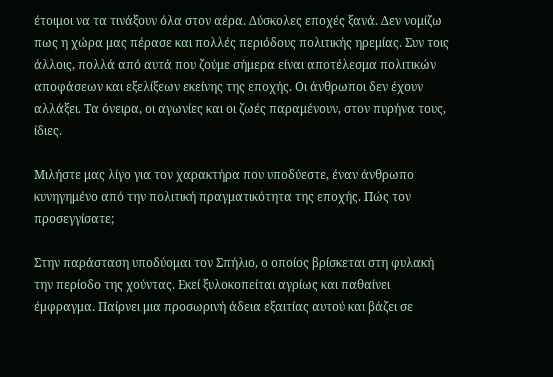έτοιμοι να τα τινάξουν όλα στον αέρα. Δύσκολες εποχές ξανά. Δεν νομίζω πως η χώρα μας πέρασε και πολλές περιόδους πολιτικής ηρεμίας. Συν τοις άλλοις, πολλά από αυτά που ζούμε σήμερα είναι αποτέλεσμα πολιτικών αποφάσεων και εξελίξεων εκείνης της εποχής. Οι άνθρωποι δεν έχουν αλλάξει. Τα όνειρα, οι αγωνίες και οι ζωές παραμένουν, στον πυρήνα τους, ίδιες.

Μιλήστε μας λίγο για τον χαρακτήρα που υποδύεστε, έναν άνθρωπο κυνηγημένο από την πολιτική πραγματικότητα της εποχής. Πώς τον προσεγγίσατε;

Στην παράσταση υποδύομαι τον Σπήλιο, ο οποίος βρίσκεται στη φυλακή την περίοδο της χούντας. Εκεί ξυλοκοπείται αγρίως και παθαίνει έμφραγμα. Παίρνει μια προσωρινή άδεια εξαιτίας αυτού και βάζει σε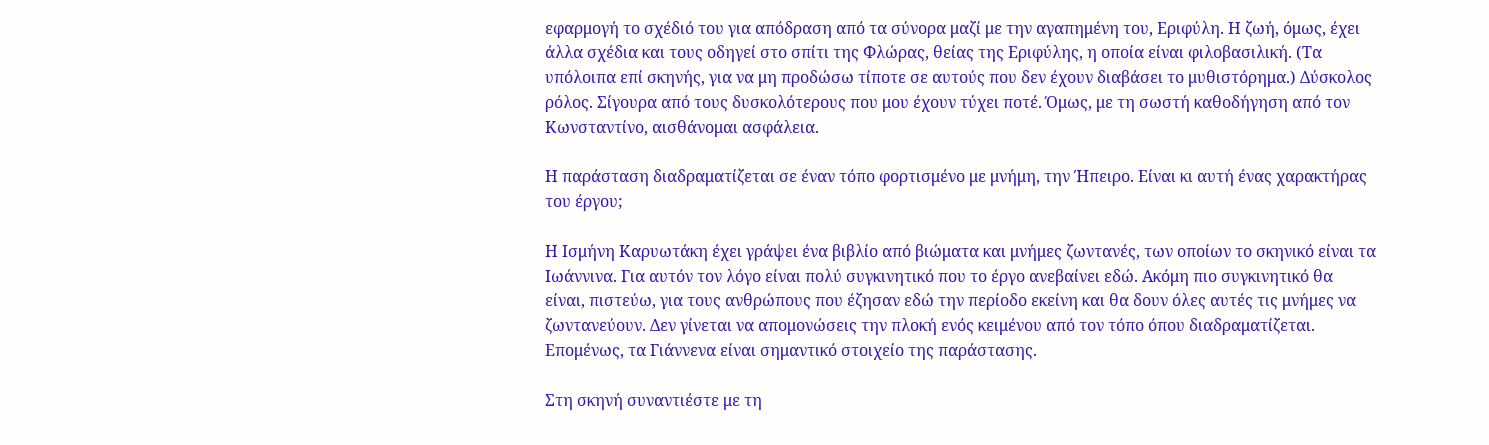εφαρμογή το σχέδιό του για απόδραση από τα σύνορα μαζί με την αγαπημένη του, Εριφύλη. Η ζωή, όμως, έχει άλλα σχέδια και τους οδηγεί στο σπίτι της Φλώρας, θείας της Εριφύλης, η οποία είναι φιλοβασιλική. (Τα υπόλοιπα επί σκηνής, για να μη προδώσω τίποτε σε αυτούς που δεν έχουν διαβάσει το μυθιστόρημα.) Δύσκολος ρόλος. Σίγουρα από τους δυσκολότερους που μου έχουν τύχει ποτέ. Όμως, με τη σωστή καθοδήγηση από τον Κωνσταντίνο, αισθάνομαι ασφάλεια.

Η παράσταση διαδραματίζεται σε έναν τόπο φορτισμένο με μνήμη, την Ήπειρο. Είναι κι αυτή ένας χαρακτήρας του έργου;

Η Ισμήνη Καρυωτάκη έχει γράψει ένα βιβλίο από βιώματα και μνήμες ζωντανές, των οποίων το σκηνικό είναι τα Ιωάννινα. Για αυτόν τον λόγο είναι πολύ συγκινητικό που το έργο ανεβαίνει εδώ. Ακόμη πιο συγκινητικό θα είναι, πιστεύω, για τους ανθρώπους που έζησαν εδώ την περίοδο εκείνη και θα δουν όλες αυτές τις μνήμες να ζωντανεύουν. Δεν γίνεται να απομονώσεις την πλοκή ενός κειμένου από τον τόπο όπου διαδραματίζεται. Επομένως, τα Γιάννενα είναι σημαντικό στοιχείο της παράστασης.

Στη σκηνή συναντιέστε με τη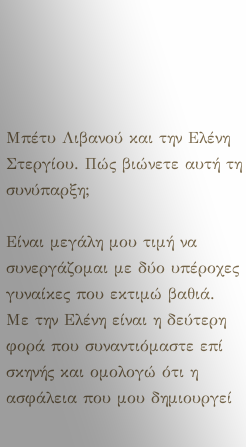Μπέτυ Λιβανού και την Ελένη Στεργίου. Πώς βιώνετε αυτή τη συνύπαρξη;

Είναι μεγάλη μου τιμή να συνεργάζομαι με δύο υπέροχες γυναίκες που εκτιμώ βαθιά. Με την Ελένη είναι η δεύτερη φορά που συναντιόμαστε επί σκηνής και ομολογώ ότι η ασφάλεια που μου δημιουργεί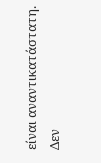είναι αναντικατάστατη. Δεν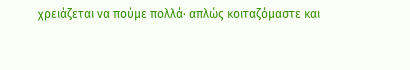χρειάζεται να πούμε πολλά· απλώς κοιταζόμαστε και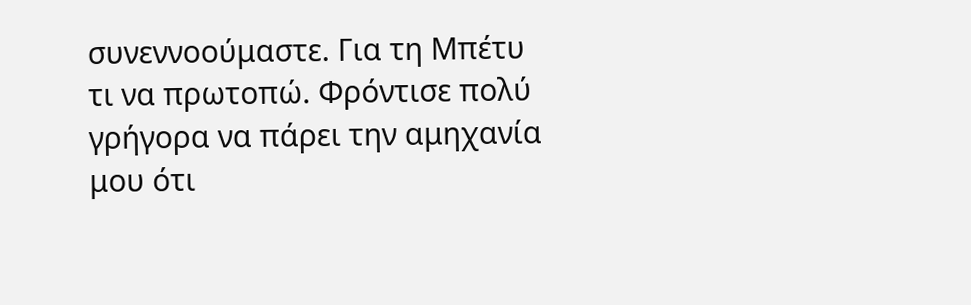συνεννοούμαστε. Για τη Μπέτυ τι να πρωτοπώ. Φρόντισε πολύ γρήγορα να πάρει την αμηχανία μου ότι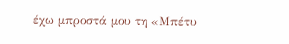έχω μπροστά μου τη «Μπέτυ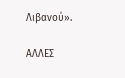Λιβανού».

ΑΛΛΕΣ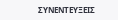ΣΥΝΕΝΤΕΥΞΕΙΣ